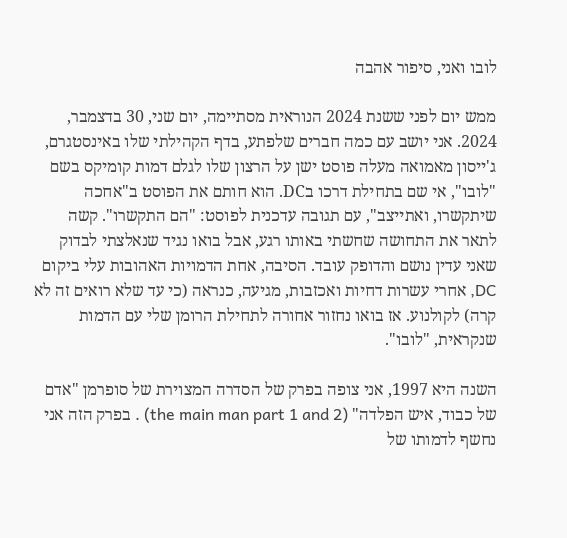לובו ואני, סיפור אהבה

ממש יום לפני ששנת 2024 הנוראית מסתיימה, יום שני, 30 בדצמבר, 2024. אני יושב עם כמה חברים שלפתע, בדף הקהילתי שלו באינסטגרם, ג'ייסון מאמואה מעלה פוסט ישן על הרצון שלו לגלם דמות קומיקס בשם "לובו", אי שם בתחילת דרכו בDC. הוא חותם את הפוסט ב"אחכה שיתקשרו, ואתייצב", עם תגובה עדכנית לפוסט: "הם התקשרו". קשה לתאר את התחושה שחשתי באותו רגע, אבל בואו נגיד שנאלצתי לבדוק שאני עדין נושם והדופק עובד. הסיבה, אחת הדמויות האהובות עלי ביקום DC, אחרי עשרות דחיות ואכזבות, מגיעה, כנראה (כי עד שלא רואים זה לא קרה) לקולנוע. אז בואו נחזור אחורה לתחילת הרומן שלי עם הדמות שנקראית, "לובו".

השנה היא 1997, אני צופה בפרק של הסדרה המצוירת של סופרמן "אדם של כבוד, איש הפלדה" (the main man part 1 and 2) . בפרק הזה אני נחשף לדמותו של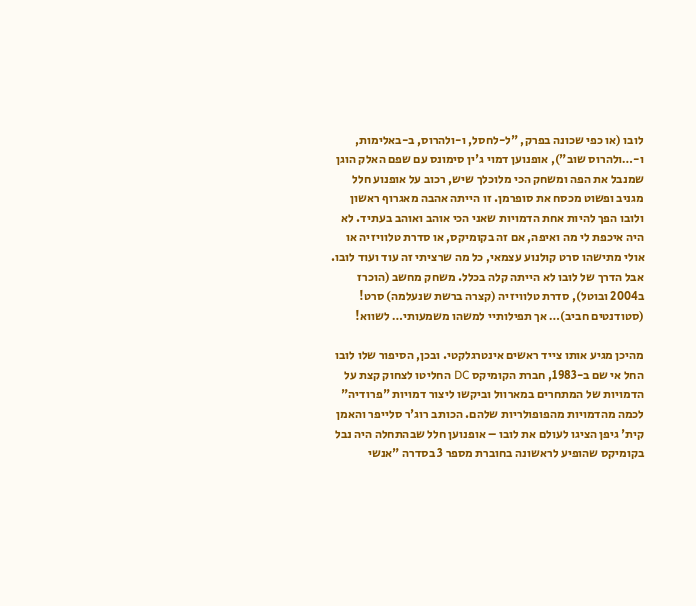לובו (או כפי שכונה בפרק, "ל-לחסל, ו-ולהרוס, ב-באלימות, ו-…ולהרוס שוב"), אופנוען דמוי ג'ין סימונס עם שפם האלק הוגן שמנבל את הפה ומשחק הכי מלוכלך שיש, רכוב על אופנוע חלל מגניב ופשוט מכסח את סופרמן. זו הייתה אהבה מאגרוף ראשון ולובו הפך להיות אחת הדמויות שאני הכי אוהב ואוהב בעתיד. לא היה איכפת לי מה ואיפה, אם זה בקומיקס, או סדרת טלוויזיה או אולי מתישהו סרט קולנוע עצמאי, כל מה שרציתי זה עוד ועוד לובו. אבל הדרך של לובו לא הייתה קלה בכלל. משחק מחשב (הוכרז ב2004 ובוטל), סדרת טלוויזיה (קצרה ברשת שנעלמה) סרט! (סטודנטים חביב)… אך תפילותיי למשהו משמעותי… לשווא!

מהיכן מגיע אותו צייד ראשים אינטרגלקטי. ובכן, הסיפור שלו לובו החל אי שם ב-1983, חברת הקומיקס DC החליטו לצחוק קצת על הדמויות של המתחרים במארוול וביקשו ליצור דמויות "פרודיה" לכמה מהדמויות מהפופולריות שלהם. הכותב רוג'ר סלייפר והאמן קית' גיפן הציגו לעולם את לובו – אופנוען חלל שבהתחלה היה נבל בקומיקס שהופיע לראשונה בחוברת מספר 3 בסדרה "אנשי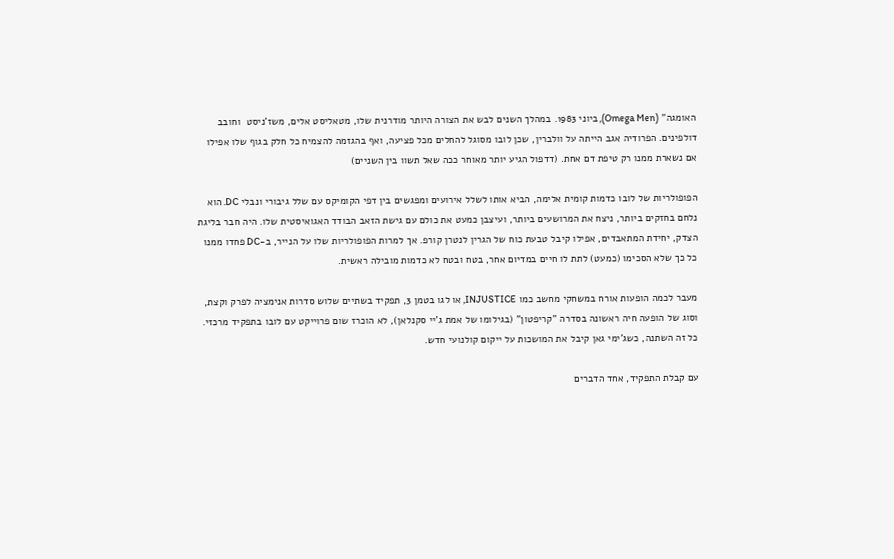האומגה" (Omega Men), ביוני 1983. במהלך השנים לבש את הצורה היותר מודרנית שלו, מטאליסט אלים, משז'ניסט  וחובב דולפינים. הפרודיה אגב הייתה על וולברין, שכן לובו מסוגל להחלים מכל פציעה, ואף בהגזמה להצמיח כל חלק בגוף שלו אפילו אם נשארת ממנו רק טיפת דם אחת. (דדפול הגיע יותר מאוחר ככה שאל תשוו בין השניים)

הפופולריות של לובו כדמות קומית אלימה, הביא אותו לשלל אירועים ומפגשים בין דפי הקומיקס עם שלל גיבורי ונבלי DC. הוא נלחם בחזקים ביותר, ניצח את המרושעים ביותר, ועיצבן כמעט את כולם עם גישת הזאב הבודד האגואיסטית שלו. היה חבר בליגת הצדק, יחידת המתאבדים, אפילו קיבל טבעת כוח של הגרין לנטרן קורפ. אך למרות הפופולריות שלו על הנייר, ב-DC פחדו ממנו כל כך שלא הסכימו (כמעט) לתת לו חיים במדיום אחר, בטח ובטח לא כדמות מובילה ראשית.

מעבר לכמה הופעות אורח במשחקי מחשב כמו INJUSTICE, או לגו בטמן 3, תפקיד בשתיים שלוש סדרות אנימציה לפרק וקצת, וסוג של הופעה חיה ראשונה בסדרה "קריפטון" (בגילומו של אמת ג'יי סקנלאן), לא הוכרז שום פרוייקט עם לובו בתפקיד מרכזי. כל זה השתנה, כשג'ימי גאן קיבל את המושכות על ייקום קולנועי חדש.

עם קבלת התפקיד, אחד הדברים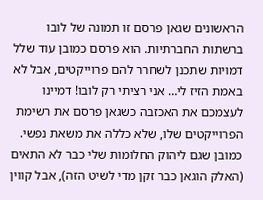הראשונים שגאן פרסם זו תמונה של לובו ברשתות החברתיות. הוא פרסם כמובן עוד שלל דמויות שתכנן לשחרר להם פרוייקטים, אבל לא באמת הזיז לי… אני רציתי רק לובו! דמיינו לעצמכם את האכזבה כשגאן פרסם את רשימת הפרוייקטים שלו, שלא כללה את משאת נפשי. כמובן שגם ליהוק החלומות שלי כבר לא התאים (האלק הוגאן כבר זקן מדי לשיט הזה), אבל קווין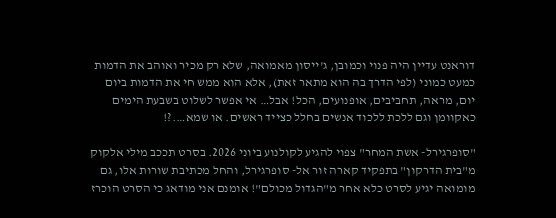דוראנט עדיין היה פנוי וכמובן, ג'ייסון מאמואה, שלא רק מכיר ואוהב את הדמות כמעט כמוני (לפי הדרך בה הוא מתאר זאת), אלא הוא ממש חי את הדמות ביום יום, מראה, תחביבים, אופנועים, הכל! אבל… אי אפשר לשלוט בשבעת הימים כאקוומן וגם ללכת ללכוד אנשים בחלל כצייד ראשים. או שמא….?!

"סופרגירל- אשת המחר" צפוי להגיע לקולנוע ביוני 2026. בסרט תככב מילי אלקוק מ"בית הדרקון" בתפקיד קארה זור אל- סופרגירל, והחל מכתיבת שורות אלו, גם מומואה יגיע לסרט כלא אחר מ"הגדול מכולם"! אומנם אני מודאג כי הסרט הוכרז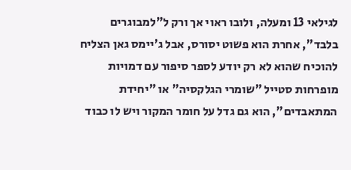לגילאי 13 ומעלה, ולובו ראוי אך ורק ל"למבוגרים בלבד", אחרת הוא פשוט יסורס, אבל ג'יימס גאן הצליח להוכיח שהוא לא רק יודע לספר סיפור עם דמויות מופרחות סטייל "שומרי הגלקסיה" או "יחידת המתאבדים", הוא גם גדל על חומר המקור ויש לו כבוד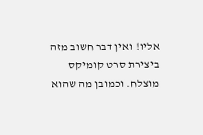אליו! ואין דבר חשוב מזה ביצירת סרט קומיקס מוצלח. וכמובן מה שהוא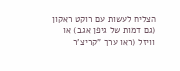הצליח לעשות עם רוקט ראקון (גם דמות של גיפן אגב) או וויזל (ראו ערך "קריצ'ר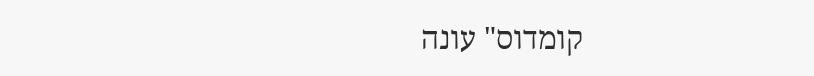קומדוס" עונה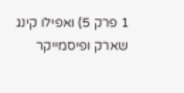1 פרק 5) ואפילו קינג שארק ופיסמייקר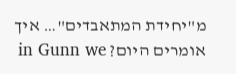מ"יחידת המתאבדים"… איך אומרים היום? in Gunn we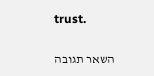trust.

השאר תגובה